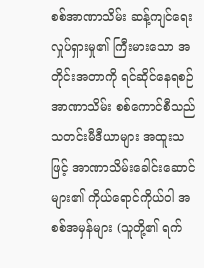စစ်အာဏာသိမ်း ဆန့်ကျင်ရေး လှုပ်ရှားမှု၏ ကြီးမားသော အတိုင်းအတာကို ရင်ဆိုင်နေရစဉ် အာဏာသိမ်း စစ်ကောင်စီသည် သတင်းမီဒီယာများ အထူးသဖြင့် အာဏာသိမ်းခေါင်းဆောင်များ၏ ကိုယ်ရောင်ကိုယ်ဝါ အစစ်အမှန်များ (သူတို့၏ ရက်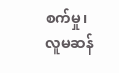စက်မှု၊ လူမဆန်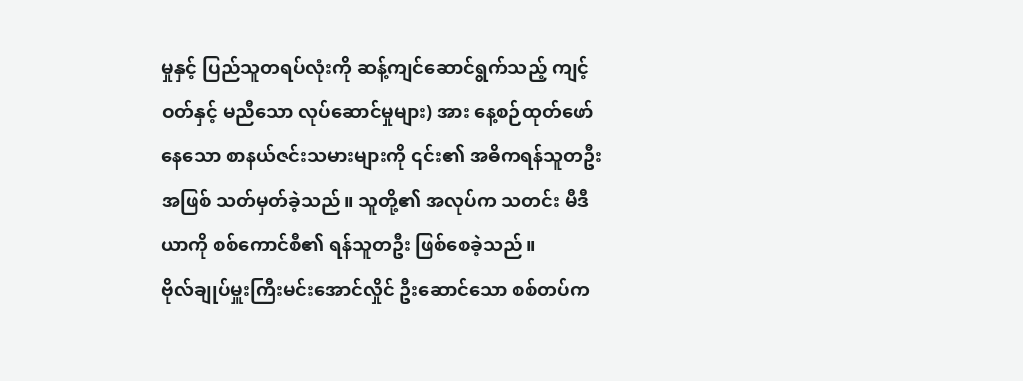မှုနှင့် ပြည်သူတရပ်လုံးကို ဆန့်ကျင်ဆောင်ရွက်သည့် ကျင့်ဝတ်နှင့် မညီသော လုပ်ဆောင်မှုများ) အား နေ့စဉ်ထုတ်ဖော်နေသော စာနယ်ဇင်းသမားများကို ၎င်း၏ အဓိကရန်သူတဦးအဖြစ် သတ်မှတ်ခဲ့သည်။ သူတို့၏ အလုပ်က သတင်း မီဒီယာကို စစ်ကောင်စီ၏ ရန်သူတဦး ဖြစ်စေခဲ့သည်။
ဗိုလ်ချုပ်မှူးကြီးမင်းအောင်လှိုင် ဦးဆောင်သော စစ်တပ်က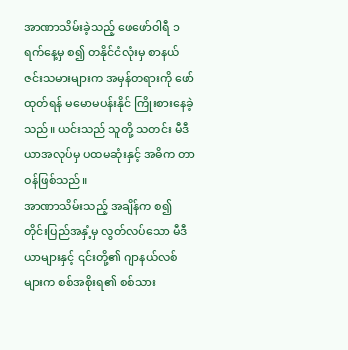အာဏာသိမ်းခဲ့သည့် ဖေဖော်ဝါရီ ၁ ရက်နေ့မှ စ၍ တနိုင်ငံလုံးမှ စာနယ်ဇင်းသမားများက အမှန်တရားကို ဖော်ထုတ်ရန် မမောမပန်းနိုင် ကြိုးစားနေခဲ့သည်။ ယင်းသည် သူတို့ သတင်း မီဒီယာအလုပ်မှ ပထမဆုံးနှင့် အဓိက တာဝန်ဖြစ်သည်။
အာဏာသိမ်းသည့် အချိန်က စ၍ တိုင်းပြည်အနှံ့မှ လွတ်လပ်သော မီဒီယာများနှင့် ၎င်းတို့၏ ဂျာနယ်လစ်များက စစ်အစိုးရ၏ စစ်သား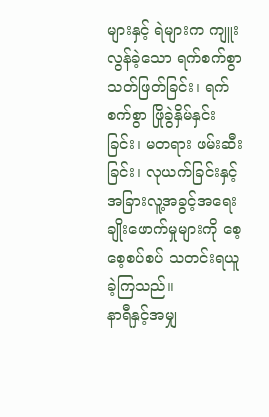များနှင့် ရဲများက ကျူးလွန်ခဲ့သော ရက်စက်စွာ သတ်ဖြတ်ခြင်း၊ ရက်စက်စွာ ဖြိုခွဲနှိမ်နှင်းခြင်း၊ မတရား ဖမ်းဆီးခြင်း၊ လုယက်ခြင်းနှင့် အခြားလူ့အခွင့်အရေးချိုးဖောက်မှုများကို စေ့စေ့စပ်စပ် သတင်းရယူခဲ့ကြသည်။
နာရီနှင့်အမျှ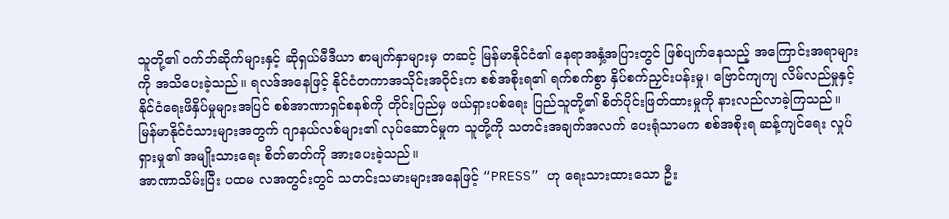သူတို့၏ ဝက်ဘ်ဆိုက်များနှင့် ဆိုရှယ်မီဒီယာ စာမျက်နှာများမှ တဆင့် မြန်မာနိုင်ငံ၏ နေရာအနှံ့အပြားတွင် ဖြစ်ပျက်နေသည့် အကြောင်းအရာများကို အသိပေးခဲ့သည်။ ရလဒ်အနေဖြင့် နိုင်ငံတကာအသိုင်းအဝိုင်းက စစ်အစိုးရ၏ ရက်စက်စွာ နှိပ်စက်ညှင်းပန်းမှု၊ ဗြောင်ကျကျ လိမ်လည်မှုနှင့် နိုင်ငံရေးဖိနှိပ်မှုများအပြင် စစ်အာဏာရှင်စနစ်ကို တိုင်းပြည်မှ ဖယ်ရှားပစ်ရေး ပြည်သူတို့၏ စိတ်ပိုင်းဖြတ်ထားမှုကို နားလည်လာခဲ့ကြသည်။ မြန်မာနိုင်ငံသားများအတွက် ဂျာနယ်လစ်များ၏ လုပ်ဆောင်မှုက သူတို့ကို သတင်းအချက်အလက် ပေးရုံသာမက စစ်အစိုးရ ဆန့်ကျင်ရေး လှုပ်ရှားမှု၏ အမျိုးသားရေး စိတ်ဓာတ်ကို အားပေးခဲ့သည်။
အာဏာသိမ်းပြီး ပထမ လအတွင်းတွင် သတင်းသမားများအနေဖြင့် “PRESS” ဟု ရေးသားထားသော ဦး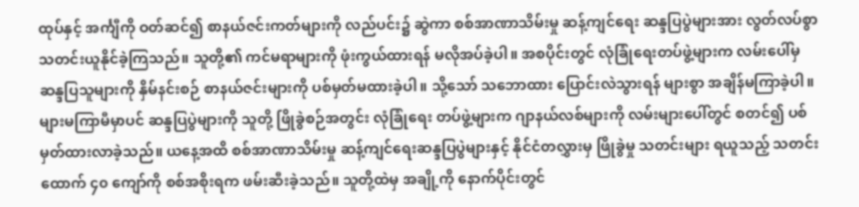ထုပ်နှင့် အင်္ကျီကို ဝတ်ဆင်၍ စာနယ်ဇင်းကတ်များကို လည်ပင်း၌ ဆွဲကာ စစ်အာဏာသိမ်းမှု ဆန့်ကျင်ရေး ဆန္ဒပြပွဲများအား လွတ်လပ်စွာ သတင်းယူနိုင်ခဲ့ကြသည်။ သူတို့၏ ကင်မရာများကို ဖုံးကွယ်ထားရန် မလိုအပ်ခဲ့ပါ။ အစပိုင်းတွင် လုံခြုံရေးတပ်ဖွဲ့များက လမ်းပေါ်မှ ဆန္ဒပြသူများကို နှိမ်နင်းစဉ် စာနယ်ဇင်းများကို ပစ်မှတ်မထားခဲ့ပါ။ သို့သော် သဘောထား ပြောင်းလဲသွားရန် များစွာ အချိန်မကြာခဲ့ပါ။
များမကြာမီမှာပင် ဆန္ဒပြပွဲများကို သူတို့ ဖြိုခွဲစဉ်အတွင်း လုံခြုံရေး တပ်ဖွဲ့များက ဂျာနယ်လစ်များကို လမ်းများပေါ်တွင် စတင်၍ ပစ်မှတ်ထားလာခဲ့သည်။ ယနေ့အထိ စစ်အာဏာသိမ်းမှု ဆန့်ကျင်ရေးဆန္ဒပြပွဲများနှင့် နိုင်ငံတလွှားမှ ဖြိုခွဲမှု သတင်းများ ရယူသည့် သတင်းထောက် ၄၀ ကျော်ကို စစ်အစိုးရက ဖမ်းဆီးခဲ့သည်။ သူတို့ထဲမှ အချို့ကို နောက်ပိုင်းတွင်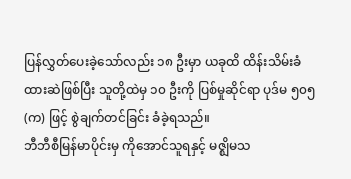ပြန်လွှတ်ပေးခဲ့သော်လည်း ၁၈ ဦးမှာ ယခုထိ ထိန်းသိမ်းခံထားဆဲဖြစ်ပြီး သူတို့ထဲမှ ၁၀ ဦးကို ပြစ်မှုဆိုင်ရာ ပုဒ်မ ၅၀၅ (က) ဖြင့် စွဲချက်တင်ခြင်း ခံခဲ့ရသည်။
ဘီဘီစီမြန်မာပိုင်းမှ ကိုအောင်သူရနှင့် မဇ္ဈိမသ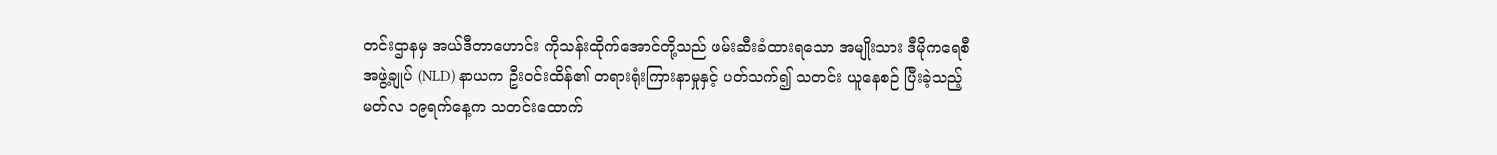တင်းဌာနမှ အယ်ဒီတာဟောင်း ကိုသန်းထိုက်အောင်တို့သည် ဖမ်းဆီးခံထားရသော အမျိုးသား ဒီမိုကရေစီအဖွဲ့ချုပ် (NLD) နာယက ဦးဝင်းထိန်၏ တရားရုံးကြားနာမှုနှင့် ပတ်သက်၍ သတင်း ယူနေစဉ် ပြီးခဲ့သည့် မတ်လ ၁၉ရက်နေ့က သတင်းထောက်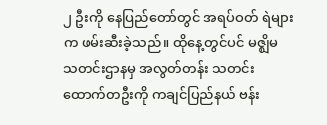၂ ဦးကို နေပြည်တော်တွင် အရပ်ဝတ် ရဲများက ဖမ်းဆီးခဲ့သည်။ ထိုနေ့တွင်ပင် မဇ္ဈိမ သတင်းဌာနမှ အလွတ်တန်း သတင်းထောက်တဦးကို ကချင်ပြည်နယ် ဗန်း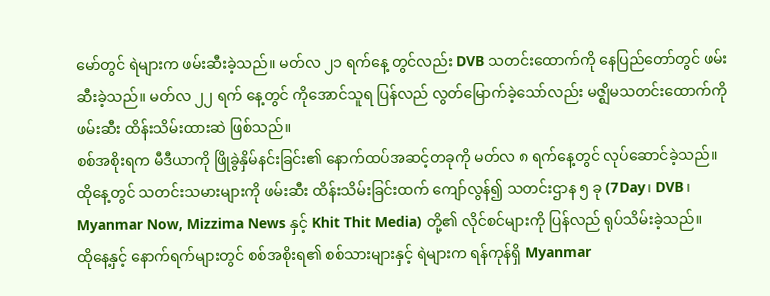မော်တွင် ရဲများက ဖမ်းဆီးခဲ့သည်။ မတ်လ ၂၁ ရက်နေ့ တွင်လည်း DVB သတင်းထောက်ကို နေပြည်တော်တွင် ဖမ်းဆီးခဲ့သည်။ မတ်လ ၂၂ ရက် နေ့တွင် ကိုအောင်သူရ ပြန်လည် လွတ်မြောက်ခဲ့သော်လည်း မဇ္ဈိမသတင်းထောက်ကို ဖမ်းဆီး ထိန်းသိမ်းထားဆဲ ဖြစ်သည်။
စစ်အစိုးရက မီဒီယာကို ဖြိုခွဲနှိမ်နင်းခြင်း၏ နောက်ထပ်အဆင့်တခုကို မတ်လ ၈ ရက်နေ့တွင် လုပ်ဆောင်ခဲ့သည်။ ထိုနေ့တွင် သတင်းသမားများကို ဖမ်းဆီး ထိန်းသိမ်းခြင်းထက် ကျော်လွန်၍ သတင်းဌာန ၅ ခု (7Day၊ DVB၊ Myanmar Now, Mizzima News နှင့် Khit Thit Media) တို့၏ လိုင်စင်များကို ပြန်လည် ရုပ်သိမ်းခဲ့သည်။
ထိုနေ့နှင့် နောက်ရက်များတွင် စစ်အစိုးရ၏ စစ်သားများနှင့် ရဲများက ရန်ကုန်ရှိ Myanmar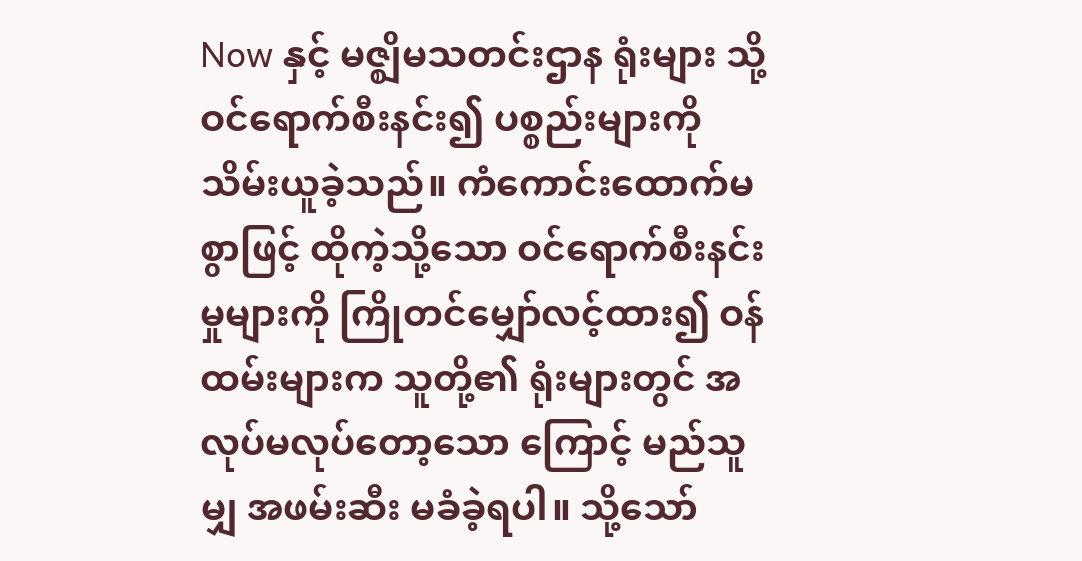Now နှင့် မဇ္ဈိမသတင်းဌာန ရုံးများ သို့ ဝင်ရောက်စီးနင်း၍ ပစ္စည်းများကို သိမ်းယူခဲ့သည်။ ကံကောင်းထောက်မစွာဖြင့် ထိုကဲ့သို့သော ဝင်ရောက်စီးနင်းမှုများကို ကြိုတင်မျှော်လင့်ထား၍ ဝန်ထမ်းများက သူတို့၏ ရုံးများတွင် အလုပ်မလုပ်တော့သော ကြောင့် မည်သူမျှ အဖမ်းဆီး မခံခဲ့ရပါ။ သို့သော်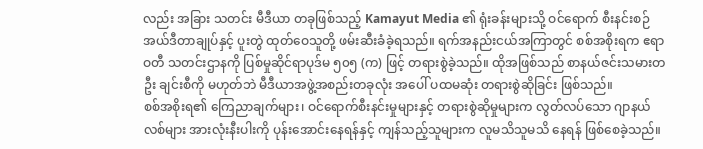လည်း အခြား သတင်း မီဒီယာ တခုဖြစ်သည့် Kamayut Media ၏ ရုံးခန်းများသို့ ဝင်ရောက် စီးနင်းစဉ် အယ်ဒီတာချုပ်နှင့် ပူးတွဲ ထုတ်ဝေသူတို့ ဖမ်းဆီးခံခဲ့ရသည်။ ရက်အနည်းငယ်အကြာတွင် စစ်အစိုးရက ဧရာဝတီ သတင်းဌာနကို ပြစ်မှုဆိုင်ရာပုဒ်မ ၅၀၅ (က) ဖြင့် တရားစွဲခဲ့သည်။ ထိုအဖြစ်သည် စာနယ်ဇင်းသမားတဦး ချင်းစီကို မဟုတ်ဘဲ မီဒီယာအဖွဲ့အစည်းတခုလုံး အပေါ် ပထမဆုံး တရားစွဲဆိုခြင်း ဖြစ်သည်။
စစ်အစိုးရ၏ ကြေညာချက်များ၊ ဝင်ရောက်စီးနင်းမှုများနှင့် တရားစွဲဆိုမှုများက လွတ်လပ်သော ဂျာနယ်လစ်များ အားလုံးနီးပါးကို ပုန်းအောင်းနေရန်နှင့် ကျန်သည့်သူများက လူမသိသူမသိ နေရန် ဖြစ်စေခဲ့သည်။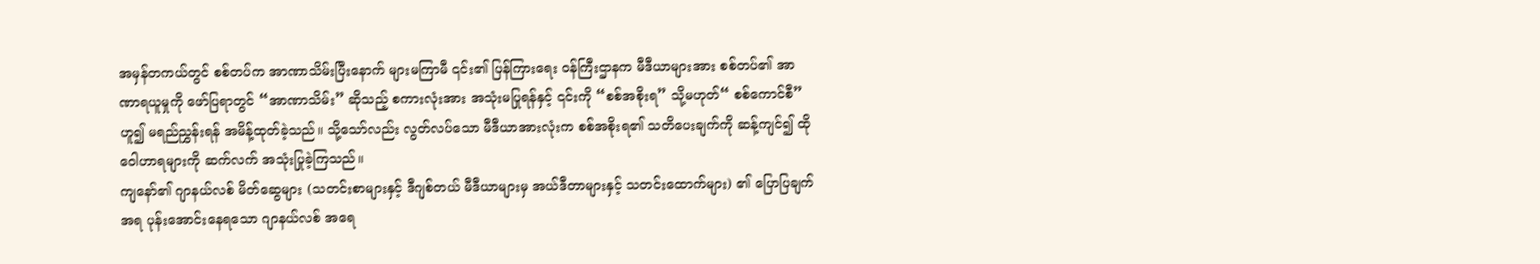အမှန်တကယ်တွင် စစ်တပ်က အာဏာသိမ်းပြီးနောက် များမကြာမီ ၎င်း၏ ပြန်ကြားရေး ဝန်ကြီးဌာနက မီဒီယာများအား စစ်တပ်၏ အာဏာရယူမှုကို ဖော်ပြရာတွင် “အာဏာသိမ်း” ဆိုသည့် စကားလုံးအား အသုံးမပြုရန်နှင့် ၎င်းကို “စစ်အစိုးရ” သို့မဟုတ်“ စစ်ကောင်စီ” ဟူ၍ မရည်ညွှန်းရန် အမိန့်ထုတ်ခဲ့သည်။ သို့သော်လည်း လွတ်လပ်သော မီဒီယာအားလုံးက စစ်အစိုးရ၏ သတိပေးချက်ကို ဆန့်ကျင်၍ ထိုဝေါဟာရများကို ဆက်လက် အသုံးပြုခဲ့ကြသည်။
ကျနော်၏ ဂျာနယ်လစ် မိတ်ဆွေများ (သတင်းစာများနှင့် ဒီဂျစ်တယ် မီဒီယာများမှ အယ်ဒီတာများနှင့် သတင်းထောက်များ) ၏ ပြောပြချက်အရ ပုန်းအောင်းနေရသော ဂျာနယ်လစ် အရေ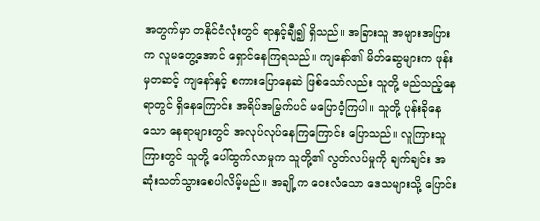အတွက်မှာ တနိုင်ငံလုံးတွင် ရာနှင့်ချီ၍ ရှိသည်။ အခြားသူ အများအပြားက လူမတွေ့အောင် ရှောင်နေကြရသည်။ ကျနော်၏ မိတ်ဆွေများက ဖုန်းမှတဆင့် ကျနော်နှင့် စကားပြောနေဆဲ ဖြစ်သော်လည်း သူတို့ မည်သည့်နေရာတွင် ရှိနေကြောင်း အရိပ်အမြွက်ပင် မပြောဝံ့ကြပါ။ သူတို့ ပုန်းခိုနေသော နေရာများတွင် အလုပ်လုပ်နေကြကြောင်း ပြောသည်။ လူကြားသူကြားတွင် သူတို့ ပေါ်ထွက်လာမှုက သူတို့၏ လွတ်လပ်မှုကို ချက်ချင်း အဆုံးသတ်သွားစေပါလိမ့်မည်။ အချို့က ဝေးလံသော ဒေသများသို့ ပြောင်း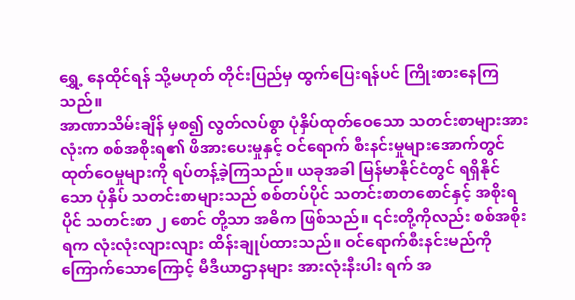ရွှေ့ နေထိုင်ရန် သို့မဟုတ် တိုင်းပြည်မှ ထွက်ပြေးရန်ပင် ကြိုးစားနေကြသည်။
အာဏာသိမ်းချိန် မှစ၍ လွတ်လပ်စွာ ပုံနှိပ်ထုတ်ဝေသော သတင်းစာများအားလုံးက စစ်အစိုးရ၏ ဖိအားပေးမှုနှင့် ဝင်ရောက် စီးနင်းမှုများအောက်တွင် ထုတ်ဝေမှုများကို ရပ်တန့်ခဲ့ကြသည်။ ယခုအခါ မြန်မာနိုင်ငံတွင် ရရှိနိုင်သော ပုံနှိပ် သတင်းစာများသည် စစ်တပ်ပိုင် သတင်းစာတစောင်နှင့် အစိုးရပိုင် သတင်းစာ ၂ စောင် တို့သာ အဓိက ဖြစ်သည်။ ၎င်းတို့ကိုလည်း စစ်အစိုးရက လုံးလုံးလျားလျား ထိန်းချုပ်ထားသည်။ ဝင်ရောက်စီးနင်းမည်ကို ကြောက်သောကြောင့် မီဒီယာဌာနများ အားလုံးနီးပါး ရက် အ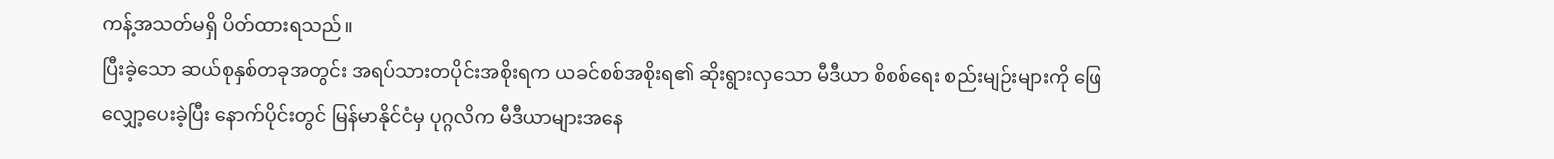ကန့်အသတ်မရှိ ပိတ်ထားရသည်။
ပြီးခဲ့သော ဆယ်စုနှစ်တခုအတွင်း အရပ်သားတပိုင်းအစိုးရက ယခင်စစ်အစိုးရ၏ ဆိုးရွားလှသော မီဒီယာ စိစစ်ရေး စည်းမျဉ်းများကို ဖြေလျှော့ပေးခဲ့ပြီး နောက်ပိုင်းတွင် မြန်မာနိုင်ငံမှ ပုဂ္ဂလိက မီဒီယာများအနေ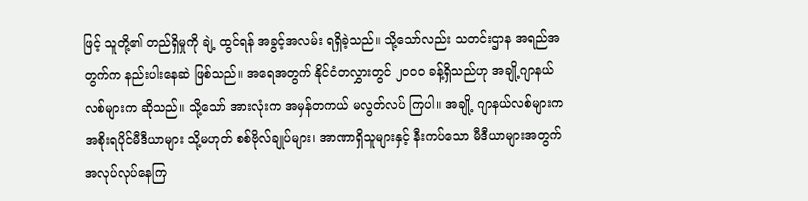ဖြင့် သူတို့၏ တည်ရှိမှုကို ချဲ့ ထွင်ရန် အခွင့်အလမ်း ရရှိခဲ့သည်။ သို့သော်လည်း သတင်းဌာန အရည်အတွက်က နည်းပါးနေဆဲ ဖြစ်သည်။ အရေအတွက် နိုင်ငံတလွှားတွင် ၂၀၀၀ ခန့်ရှိသည်ဟု အချို့ဂျာနယ်လစ်များက ဆိုသည်။ သို့သော် အားလုံးက အမှန်တကယ် မလွတ်လပ် ကြပါ။ အချို့ ဂျာနယ်လစ်များက အစိုးရပိုင်မီဒီယာများ သို့မဟုတ် စစ်ဗိုလ်ချုပ်များ၊ အာဏာရှိသူများနှင့် နီးကပ်သော မီဒီယာများအတွက် အလုပ်လုပ်နေကြ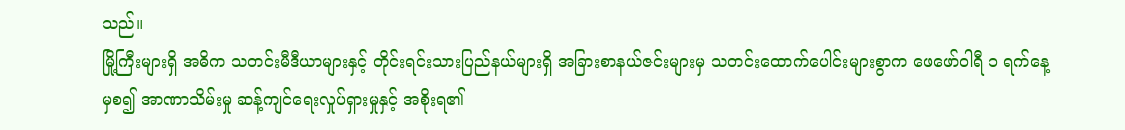သည်။
မြို့ကြီးများရှိ အဓိက သတင်းမီဒီယာများနှင့် တိုင်းရင်းသားပြည်နယ်များရှိ အခြားစာနယ်ဇင်းများမှ သတင်းထောက်ပေါင်းများစွာက ဖေဖော်ဝါရီ ၁ ရက်နေ့ မှစ၍ အာဏာသိမ်းမှု ဆန့်ကျင်ရေးလှုပ်ရှားမှုနှင့် အစိုးရ၏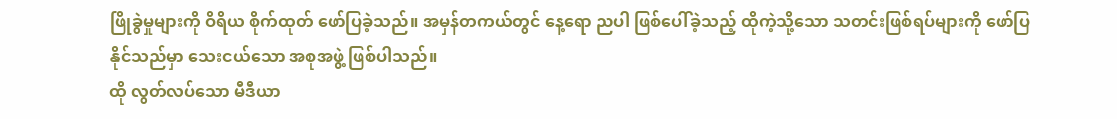ဖြိုခွဲမှုများကို ဝိရိယ စိုက်ထုတ် ဖော်ပြခဲ့သည်။ အမှန်တကယ်တွင် နေ့ရော ညပါ ဖြစ်ပေါ်ခဲ့သည့် ထိုကဲ့သို့သော သတင်းဖြစ်ရပ်များကို ဖော်ပြနိုင်သည်မှာ သေးငယ်သော အစုအဖွဲ့ ဖြစ်ပါသည်။
ထို လွတ်လပ်သော မီဒီယာ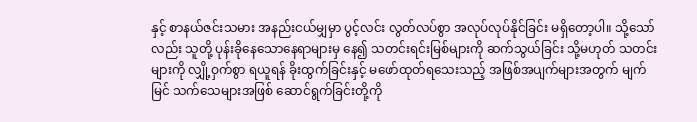နှင့် စာနယ်ဇင်းသမား အနည်းငယ်မျှမှာ ပွင့်လင်း လွတ်လပ်စွာ အလုပ်လုပ်နိုင်ခြင်း မရှိတော့ပါ။ သို့သော်လည်း သူတို့ ပုန်းခိုနေသောနေရာများမှ နေ၍ သတင်းရင်းမြစ်များကို ဆက်သွယ်ခြင်း သို့မဟုတ် သတင်းများကို လျှို့ဝှက်စွာ ရယူရန် ခိုးထွက်ခြင်းနှင့် မဖော်ထုတ်ရသေးသည့် အဖြစ်အပျက်များအတွက် မျက်မြင် သက်သေများအဖြစ် ဆောင်ရွက်ခြင်းတို့ကို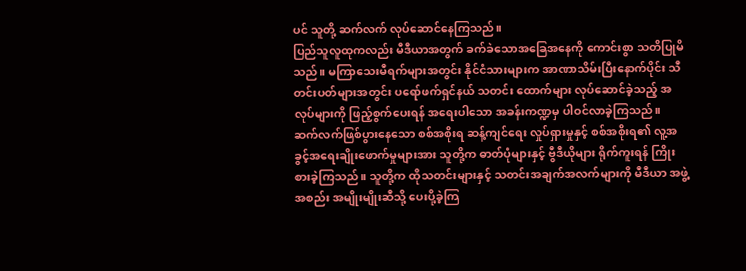ပင် သူတို့ ဆက်လက် လုပ်ဆောင်နေကြသည်။
ပြည်သူလူထုကလည်း မီဒီယာအတွက် ခက်ခဲသောအခြေအနေကို ကောင်းစွာ သတိပြုမိသည်။ မကြာသေးမီရက်များအတွင်း နိုင်ငံသားများက အာဏာသိမ်းပြီးနောက်ပိုင်း သီတင်းပတ်များအတွင်း ပရော်ဖက်ရှင်နယ် သတင်း ထောက်များ လုပ်ဆောင်ခဲ့သည့် အလုပ်များကို ဖြည့်စွက်ပေးရန် အရေးပါသော အခန်းကဏ္ဍမှ ပါဝင်လာခဲ့ကြသည်။ ဆက်လက်ဖြစ်ပွားနေသော စစ်အစိုးရ ဆန့်ကျင်ရေး လှုပ်ရှားမှုနှင့် စစ်အစိုးရ၏ လူ့အခွင့်အရေးချိုးဖောက်မှုများအား သူတို့က ဓာတ်ပုံများနှင့် ဗွီဒီယိုများ ရိုက်ကူးရန် ကြိုးစားခဲ့ကြသည်။ သူတို့က ထိုသတင်းများနှင့် သတင်းအချက်အလက်များကို မီဒီယာ အဖွဲ့အစည်း အမျိုးမျိုးဆီသို့ ပေးပို့ခဲ့ကြ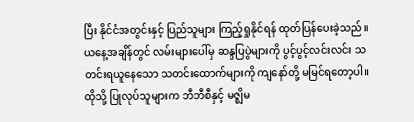ပြီး နိုင်ငံအတွင်းနှင့် ပြည်သူများ ကြည့်ရှုနိုင်ရန် ထုတ်ပြန်ပေးခဲ့သည်။
ယနေ့အချိန်တွင် လမ်းများပေါ်မှ ဆန္ဒပြပွဲများကို ပွင့်ပွင့်လင်းလင်း သတင်းရယူနေသော သတင်းထောက်များကို ကျနော်တို့ မမြင်ရတော့ပါ။ ထိုသို့ ပြုလုပ်သူများက ဘီဘီစီနှင့် မဇ္ဈိမ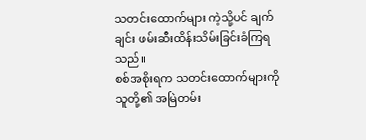သတင်းထောက်များ ကဲ့သို့ပင် ချက်ချင်း ဖမ်းဆီးထိန်းသိမ်းခြင်းခံကြရသည်။
စစ်အစိုးရက သတင်းထောက်များကို သူတို့၏ အမြဲတမ်း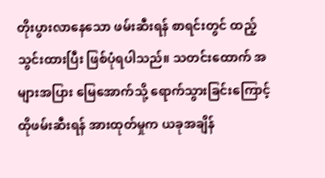တိုးပွားလာနေသော ဖမ်းဆီးရန် စာရင်းတွင် ထည့်သွင်းထားပြီး ဖြစ်ပုံရပါသည်။ သတင်းထောက် အများအပြား မြေအောက်သို့ ရောက်သွားခြင်းကြောင့် ထိုဖမ်းဆီးရန် အားထုတ်မှုက ယခုအချိန်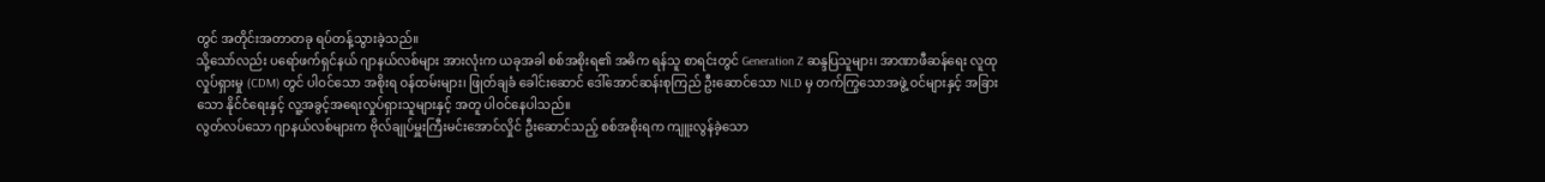တွင် အတိုင်းအတာတခု ရပ်တန့်သွားခဲ့သည်။
သို့သော်လည်း ပရော်ဖက်ရှင်နယ် ဂျာနယ်လစ်များ အားလုံးက ယခုအခါ စစ်အစိုးရ၏ အဓိက ရန်သူ စာရင်းတွင် Generation Z ဆန္ဒပြသူများ၊ အာဏာဖီဆန်ရေး လူထု လှုပ်ရှားမှု (CDM) တွင် ပါဝင်သော အစိုးရ ဝန်ထမ်းများ၊ ဖြုတ်ချခံ ခေါင်းဆောင် ဒေါ်အောင်ဆန်းစုကြည် ဦးဆောင်သော NLD မှ တက်ကြွသောအဖွဲ့ ဝင်များနှင့် အခြားသော နိုင်ငံရေးနှင့် လူ့အခွင့်အရေးလှုပ်ရှားသူများနှင့် အတူ ပါဝင်နေပါသည်။
လွတ်လပ်သော ဂျာနယ်လစ်များက ဗိုလ်ချုပ်မှူးကြီးမင်းအောင်လှိုင် ဦးဆောင်သည့် စစ်အစိုးရက ကျူးလွန်ခဲ့သော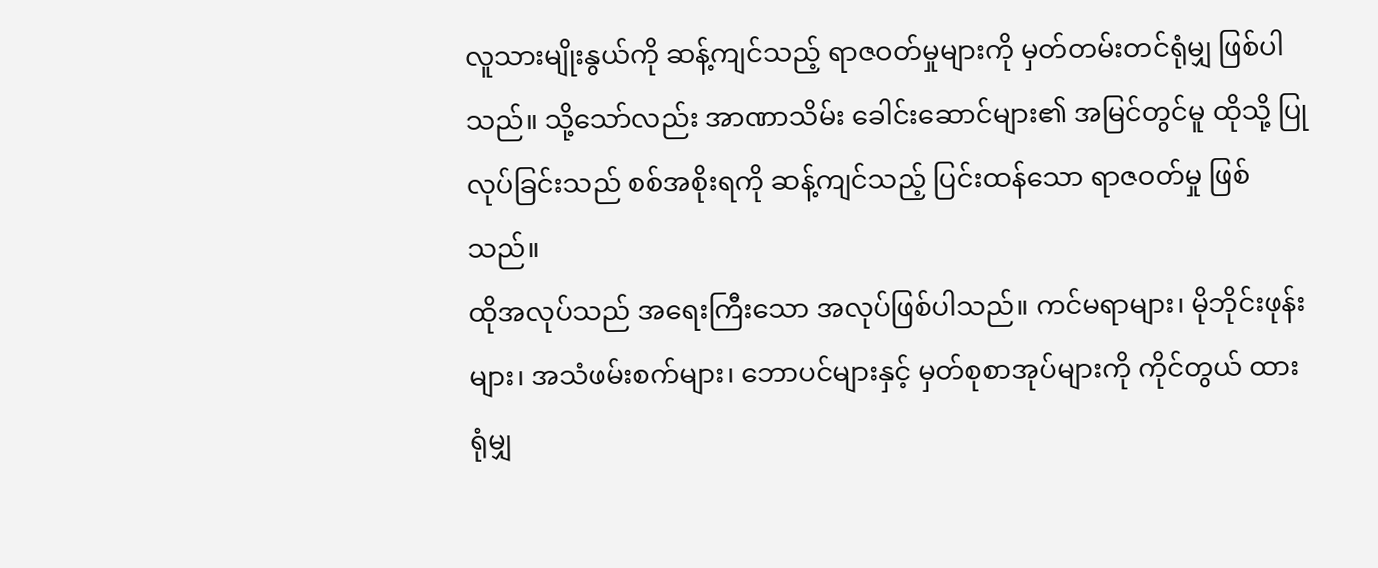လူသားမျိုးနွယ်ကို ဆန့်ကျင်သည့် ရာဇဝတ်မှုများကို မှတ်တမ်းတင်ရုံမျှ ဖြစ်ပါသည်။ သို့သော်လည်း အာဏာသိမ်း ခေါင်းဆောင်များ၏ အမြင်တွင်မူ ထိုသို့ ပြုလုပ်ခြင်းသည် စစ်အစိုးရကို ဆန့်ကျင်သည့် ပြင်းထန်သော ရာဇဝတ်မှု ဖြစ်သည်။
ထိုအလုပ်သည် အရေးကြီးသော အလုပ်ဖြစ်ပါသည်။ ကင်မရာများ၊ မိုဘိုင်းဖုန်းများ၊ အသံဖမ်းစက်များ၊ ဘောပင်များနှင့် မှတ်စုစာအုပ်များကို ကိုင်တွယ် ထားရုံမျှ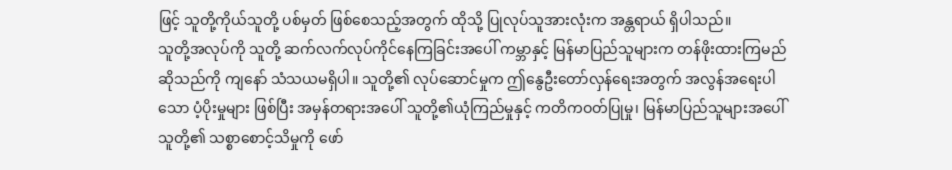ဖြင့် သူတို့ကိုယ်သူတို့ ပစ်မှတ် ဖြစ်စေသည့်အတွက် ထိုသို့ ပြုလုပ်သူအားလုံးက အန္တရာယ် ရှိပါသည်။
သူတို့အလုပ်ကို သူတို့ ဆက်လက်လုပ်ကိုင်နေကြခြင်းအပေါ် ကမ္ဘာနှင့် မြန်မာပြည်သူများက တန်ဖိုးထားကြမည် ဆိုသည်ကို ကျနော် သံသယမရှိပါ။ သူတို့၏ လုပ်ဆောင်မှုက ဤနွေဦးတော်လှန်ရေးအတွက် အလွန်အရေးပါသော ပံ့ပိုးမှုများ ဖြစ်ပြီး အမှန်တရားအပေါ် သူတို့၏ယုံကြည်မှုနှင့် ကတိကဝတ်ပြုမှု၊ မြန်မာပြည်သူများအပေါ် သူတို့၏ သစ္စာစောင့်သိမှုကို ဖော်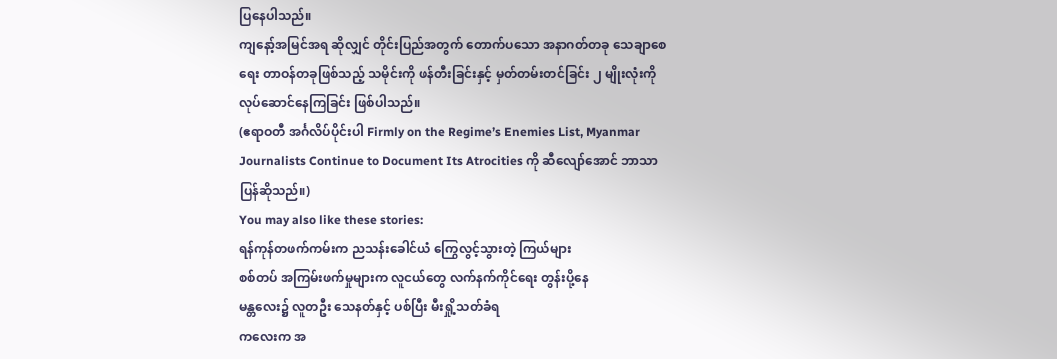ပြနေပါသည်။
ကျနော့်အမြင်အရ ဆိုလျှင် တိုင်းပြည်အတွက် တောက်ပသော အနာဂတ်တခု သေချာစေရေး တာဝန်တခုဖြစ်သည့် သမိုင်းကို ဖန်တီးခြင်းနှင့် မှတ်တမ်းတင်ခြင်း ၂ မျိုးလုံးကို လုပ်ဆောင်နေကြခြင်း ဖြစ်ပါသည်။
(ဧရာဝတီ အင်္ဂလိပ်ပိုင်းပါ Firmly on the Regime’s Enemies List, Myanmar Journalists Continue to Document Its Atrocities ကို ဆီလျော်အောင် ဘာသာပြန်ဆိုသည်။)
You may also like these stories:
ရန်ကုန်တဖက်ကမ်းက ညသန်းခေါင်ယံ ကြွေလွင့်သွားတဲ့ ကြယ်များ
စစ်တပ် အကြမ်းဖက်မှုများက လူငယ်တွေ လက်နက်ကိုင်ရေး တွန်းပို့နေ
မန္တလေး၌ လူတဦး သေနတ်နှင့် ပစ်ပြီး မီးရှို့သတ်ခံရ
ကလေးက အ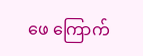ဖေ ကြောက်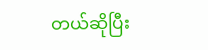တယ်ဆိုပြီး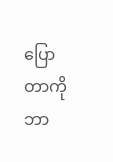ပြောတာကို ဘာ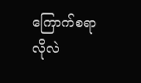ကြောက်စရာ လိုလဲ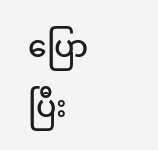ပြောပြီး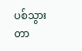ပစ်သွားတာ